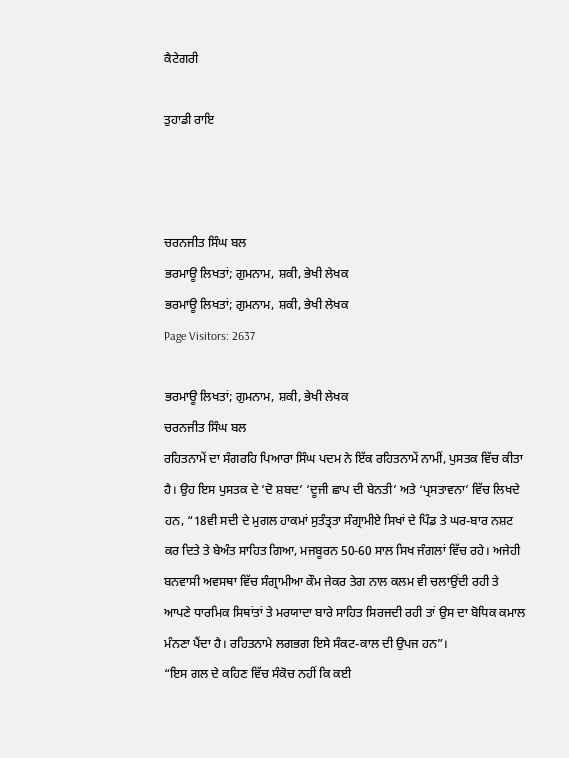ਕੈਟੇਗਰੀ

ਤੁਹਾਡੀ ਰਾਇ



ਚਰਨਜੀਤ ਸਿੰਘ ਬਲ
ਭਰਮਾਊ ਲਿਖਤਾਂ; ਗੁਮਨਾਮ, ਸ਼ਕੀ, ਭੇਖੀ ਲੇਖਕ
ਭਰਮਾਊ ਲਿਖਤਾਂ; ਗੁਮਨਾਮ, ਸ਼ਕੀ, ਭੇਖੀ ਲੇਖਕ
Page Visitors: 2637

ਭਰਮਾਊ ਲਿਖਤਾਂ; ਗੁਮਨਾਮ, ਸ਼ਕੀ, ਭੇਖੀ ਲੇਖਕ
ਚਰਨਜੀਤ ਸਿੰਘ ਬਲ
ਰਹਿਤਨਾਮੇਂ ਦਾ ਸੰਗਰਹਿ ਪਿਆਰਾ ਸਿੰਘ ਪਦਮ ਨੇ ਇੱਕ ਰਹਿਤਨਾਮੇਂ ਨਾਮੀਂ, ਪੁਸਤਕ ਵਿੱਚ ਕੀਤਾ ਹੈ। ਉਹ ਇਸ ਪੁਸਤਕ ਦੇ ‘ਦੋ ਸ਼ਬਦ’ ‘ਦੂਜੀ ਛਾਪ ਦੀ ਬੇਨਤੀ’ ਅਤੇ ‘ਪ੍ਰਸਤਾਵਨਾ’ ਵਿੱਚ ਲਿਖਦੇ ਹਨ, “18ਵੀ ਸਦੀ ਦੇ ਮੁਗਲ ਹਾਕਮਾਂ ਸੁਤੰਤ੍ਰਤਾ ਸੰਗ੍ਰਾਮੀਏ ਸਿਖਾਂ ਦੇ ਪਿੰਡ ਤੇ ਘਰ-ਬਾਰ ਨਸ਼ਟ ਕਰ ਦਿਤੇ ਤੇ ਬੇਅੰਤ ਸਾਹਿਤ ਗਿਆ, ਮਜਬੂਰਨ 50-60 ਸਾਲ ਸਿਖ ਜੰਗਲਾਂ ਵਿੱਚ ਰਹੇ। ਅਜੇਹੀ ਬਨਵਾਸੀ ਅਵਸਥਾ ਵਿੱਚ ਸੰਗ੍ਰਾਮੀਆ ਕੌਮ ਜੇਕਰ ਤੇਗ ਨਾਲ ਕਲਮ ਵੀ ਚਲਾਉਂਦੀ ਰਹੀ ਤੇ ਆਪਣੇ ਧਾਰਮਿਕ ਸਿਥਾਂਤਾਂ ਤੇ ਮਰਯਾਦਾ ਬਾਰੇ ਸਾਹਿਤ ਸਿਰਜਦੀ ਰਹੀ ਤਾਂ ਉਸ ਦਾ ਬੋਧਿਕ ਕਮਾਲ ਮੰਨਣਾ ਪੈਂਦਾ ਹੈ। ਰਹਿਤਨਾਮੇ ਲਗਭਗ ਇਸੇ ਸੰਕਟ-ਕਾਲ ਦੀ ਉਪਜ ਹਨ”।
“ਇਸ ਗਲ ਦੇ ਕਹਿਣ ਵਿੱਚ ਸੰਕੋਚ ਨਹੀਂ ਕਿ ਕਈ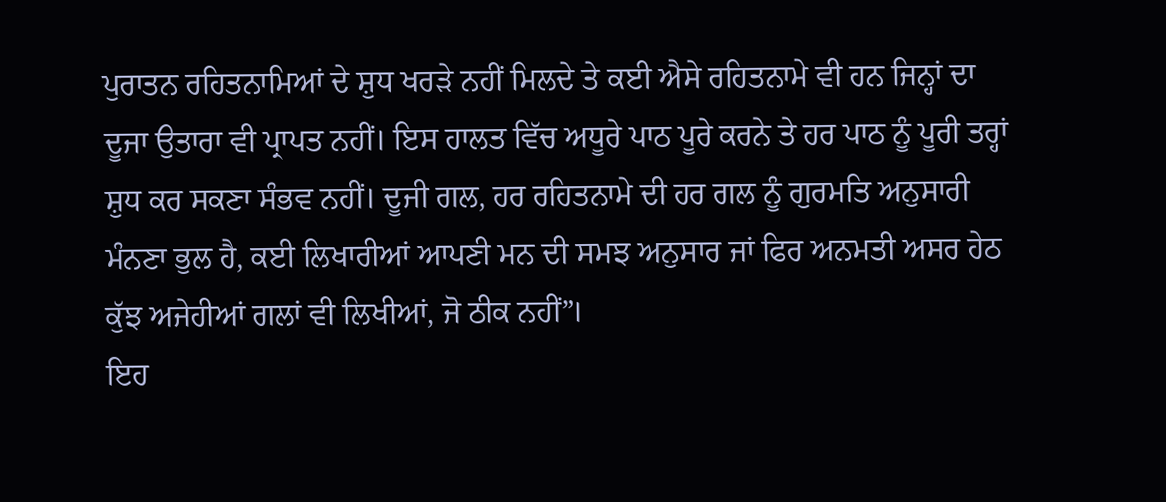ਪੁਰਾਤਨ ਰਹਿਤਨਾਮਿਆਂ ਦੇ ਸ਼ੁਧ ਖਰੜੇ ਨਹੀਂ ਮਿਲਦੇ ਤੇ ਕਈ ਐਸੇ ਰਹਿਤਨਾਮੇ ਵੀ ਹਨ ਜਿਨ੍ਹਾਂ ਦਾ ਦੂਜਾ ਉਤਾਰਾ ਵੀ ਪ੍ਰਾਪਤ ਨਹੀਂ। ਇਸ ਹਾਲਤ ਵਿੱਚ ਅਧੂਰੇ ਪਾਠ ਪੂਰੇ ਕਰਨੇ ਤੇ ਹਰ ਪਾਠ ਨੂੰ ਪੂਰੀ ਤਰ੍ਹਾਂ ਸ਼ੁਧ ਕਰ ਸਕਣਾ ਸੰਭਵ ਨਹੀਂ। ਦੂਜੀ ਗਲ, ਹਰ ਰਹਿਤਨਾਮੇ ਦੀ ਹਰ ਗਲ ਨੂੰ ਗੁਰਮਤਿ ਅਨੁਸਾਰੀ ਮੰਨਣਾ ਭੁਲ ਹੈ, ਕਈ ਲਿਖਾਰੀਆਂ ਆਪਣੀ ਮਨ ਦੀ ਸਮਝ ਅਨੁਸਾਰ ਜਾਂ ਫਿਰ ਅਨਮਤੀ ਅਸਰ ਹੇਠ ਕੁੱਝ ਅਜੇਹੀਆਂ ਗਲਾਂ ਵੀ ਲਿਖੀਆਂ, ਜੋ ਠੀਕ ਨਹੀਂ”।
ਇਹ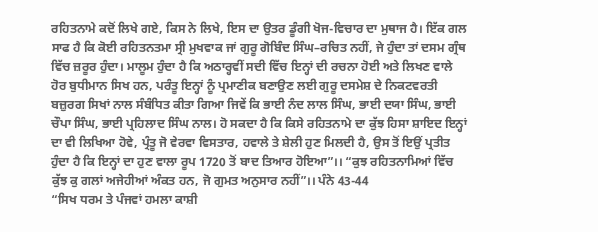ਰਹਿਤਨਾਮੇ ਕਦੋਂ ਲਿਖੇ ਗਏ, ਕਿਸ ਨੇ ਲਿਖੇ, ਇਸ ਦਾ ਉਤਰ ਡੂੰਗੀ ਖੋਜ-ਵਿਚਾਰ ਦਾ ਮੁਥਾਜ ਹੈ। ਇੱਕ ਗਲ ਸਾਫ ਹੈ ਕਿ ਕੋਈ ਰਹਿਤਨਤਮਾ ਸ੍ਰੀ ਮੁਖਵਾਕ ਜਾਂ ਗੁਰੂ ਗੋਬਿੰਦ ਸਿੰਘ–ਰਚਿਤ ਨਹੀਂ, ਜੇ ਹੁੰਦਾ ਤਾਂ ਦਸਮ ਗ੍ਰੰਥ ਵਿੱਚ ਜ਼ਰੂਰ ਹੁੰਦਾ। ਮਾਲੂਮ ਹੁੰਦਾ ਹੈ ਕਿ ਅਠਾਰ੍ਹਵੀਂ ਸਦੀ ਵਿੱਚ ਇਨ੍ਹਾਂ ਦੀ ਰਚਨਾ ਹੋਈ ਅਤੇ ਲਿਖਣ ਵਾਲੇ ਹੋਰ ਬੁਧੀਮਾਨ ਸਿਖ ਹਨ, ਪਰੰਤੂ ਇਨ੍ਹਾਂ ਨੂੰ ਪ੍ਰਮਾਣੀਕ ਬਣਾਉਣ ਲਈ ਗੁਰੂ ਦਸਮੇਸ਼ ਦੇ ਨਿਕਟਵਰਤੀ ਬਜ਼ੁਰਗ ਸਿਖਾਂ ਨਾਲ ਸੰਬੰਧਿਤ ਕੀਤਾ ਗਿਆ ਜਿਵੇਂ ਕਿ ਭਾਈ ਨੰਦ ਲਾਲ ਸਿੰਘ, ਭਾਈ ਦਯਾ ਸਿੰਘ, ਭਾਈ ਚੌਪਾ ਸਿੰਘ, ਭਾਈ ਪ੍ਰਹਿਲਾਦ ਸਿੰਘ ਨਾਲ। ਹੋ ਸਕਦਾ ਹੈ ਕਿ ਕਿਸੇ ਰਹਿਤਨਾਮੇ ਦਾ ਕੁੱਝ ਹਿਸਾ ਸ਼ਾਇਦ ਇਨ੍ਹਾਂ ਦਾ ਵੀ ਲਿਖਿਆ ਹੋਵੇ, ਪ੍ਰੰਤੂ ਜੋ ਵੇਰਵਾ ਵਿਸਤਾਰ, ਹਵਾਲੇ ਤੇ ਸ਼ੇਲੀ ਹੁਣ ਮਿਲਦੀ ਹੈ, ਉਸ ਤੋਂ ਇਉਂ ਪ੍ਰਤੀਤ ਹੁੰਦਾ ਹੈ ਕਿ ਇਨ੍ਹਾਂ ਦਾ ਹੁਣ ਵਾਲਾ ਰੂਪ 1720 ਤੋਂ ਬਾਦ ਤਿਆਰ ਹੋਇਆ”।। “ਕੁਝ ਰਹਿਤਨਾਮਿਆਂ ਵਿੱਚ ਕੁੱਝ ਕੁ ਗਲਾਂ ਅਜੇਹੀਆਂ ਅੰਕਤ ਹਨ, ਜੋ ਗੁਮਤ ਅਨੁਸਾਰ ਨਹੀਂ”।। ਪੰਨੇ 43-44
“ਸਿਖ ਧਰਮ ਤੇ ਪੰਜਵਾਂ ਹਮਲਾ ਕਾਸ਼ੀ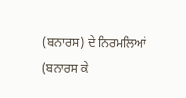(ਬਨਾਰਸ) ਦੇ ਨਿਰਮਲਿਆਂ (ਬਨਾਰਸ ਕੇ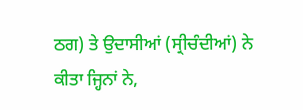ਠਗ) ਤੇ ਉਦਾਸੀਆਂ (ਸ੍ਰੀਚੰਦੀਆਂ) ਨੇ ਕੀਤਾ ਜ੍ਹਿਨਾਂ ਨੇ,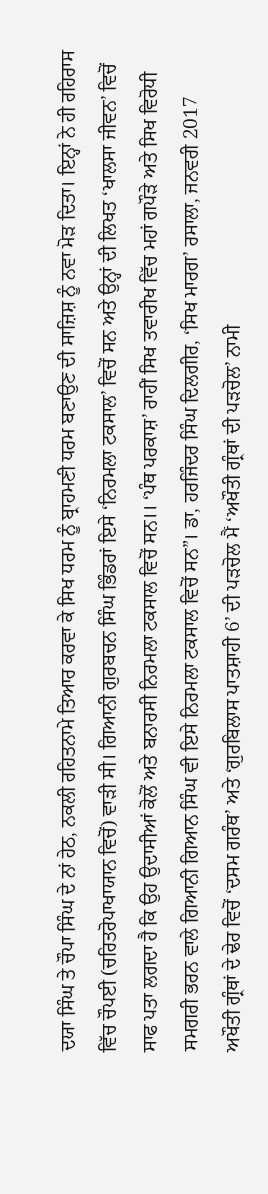ਦਯਾ ਸਿੰਘ ਤੇ ਚੌਪਾ ਸਿੰਘ ਦੇ ਨਾਂ ਹੇਠ, ਨਕਲੀ ਰਹਿਤਨਾਮੇ ਤਿਆਰ ਕਰਵਾ ਕੇ ਸਿਖ ਧਰਮ ਨੂੰ ਬ੍ਰਾਹਮਣੀ ਧਰਮ ਬਣਾਉਣ ਦੀ ਸਾਜ਼ਿਸ਼ ਨੂੰ ਨਵਾ ਮੋੜ ਦਿਤਾ। ਇਨ੍ਹਾਂ ਨੇ ਹੀ ਰਹਿਰਾਸ ਵਿੱਚ ਚੌਪਈ (ਚਰਿਤਰੋਪਾਖਾਯਾਨ ਵਿਚੋਂ) ਵਾੜੀ ਸੀ। ਗਿਆਨੀ ਗੁਰਬਚਨ ਸਿੰਘ ਭਿੰਡਰਾਂ ਇਸੇ ‘ਨਿਰਮਲਾ ਟਕਸਾਲ’ ਵਿਚੋਂ ਸਨ ਅਤੇ ਉਨ੍ਹਾਂ ਦੀ ਲਿਖਤ ‘ਖਾਲਸਾ ਜੀਵਨ’ ਵਿਚੋਂ ਸਾਫ ਪਤਾ ਲਗਦਾ ਹੈ ਕਿ ਉਹ ਉਦਾਸੀਆਂ ਕੋਲੋਂ ਅਤੇ ਬਨਾਰਸੀ ਨਿਰਮਲਾ ਟਕਸਾਲ ਵਿਚੋਂ ਸਨ।। ‘ਪੰਥ ਪਰਕਾਸ਼’ ਰਾਹੀਂ ਸਿਖ ਤਵਾਰੀਖ ਵਿੱਚ ਮਹਾਂ ਗਪੌੜੇ ਅਤੇ ਸਿਖ ਵਿਰੋਧੀ ਸਮਗਰੀ ਭਰਨ ਵਾਲੇ ਗਿਆਨੀ ਗਿਆਨ ਸਿੰਘ ਵੀ ਇਸੇ ਨਿਰਮਲਾ ਟਕਸਾਲ ਵਿਚੋਂ ਸਨ”। ਡਾ, ਹਰਜਿੰਦਰ ਸਿੰਘ ਦਿਲਗੀਰ, ‘ਸਿਖ ਮਾਰਗ’ ਰਸਾਲਾ, ਜਨਵਰੀ 2017
ਅਖੌਤੀ ਗ੍ਰੰਥਾਂ ਦੇ ਢੇਰ ਵਿਚੋਂ ‘ਦਸਮ ਗਰੰਥ’ ਅਤੇ ‘ਗੁਰਬਿਲਾਸ ਪਾਤਸ਼ਾਹੀ 6’ ਦੀ ਪੜਚੋਲ ਮੈਂ ‘ਅਖੌਤੀ ਗ੍ਰੰਥਾਂ ਦੀ ਪੜਚੋਲ’ ਨਾਮੀ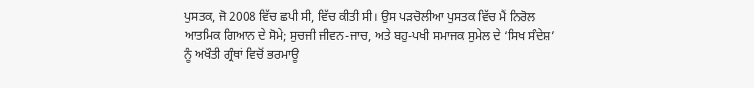ਪੁਸਤਕ, ਜੋ 2008 ਵਿੱਚ ਛਪੀ ਸੀ, ਵਿੱਚ ਕੀਤੀ ਸੀ। ਉਸ ਪੜਚੋਲੀਆ ਪੁਸਤਕ ਵਿੱਚ ਮੈਂ ਨਿਰੋਲ ਆਤਮਿਕ ਗਿਆਨ ਦੇ ਸੋਮੇ; ਸੁਚਜੀ ਜੀਵਨ-ਜਾਚ, ਅਤੇ ਬਹੁ-ਪਖੀ ਸਮਾਜਕ ਸੁਮੇਲ ਦੇ ‘ਸਿਖ ਸੰਦੇਸ਼’ ਨੂੰ ਅਖੌਤੀ ਗ੍ਰੰਥਾਂ ਵਿਚੋਂ ਭਰਮਾਊ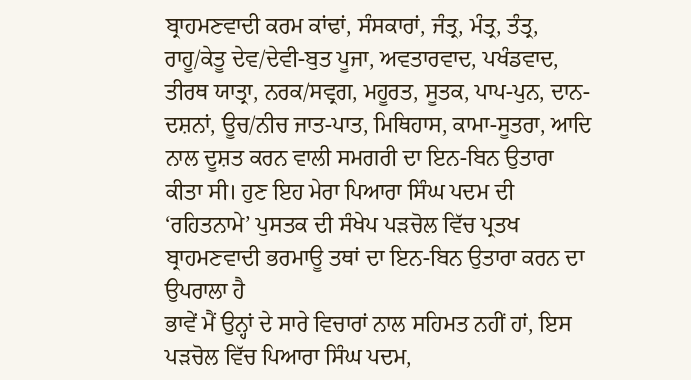ਬ੍ਰਾਹਮਣਵਾਦੀ ਕਰਮ ਕਾਂਢਾਂ, ਸੰਸਕਾਰਾਂ, ਜੰਤ੍ਰ, ਮੰਤ੍ਰ, ਤੰਤ੍ਰ, ਰਾਹੂ/ਕੇਤੂ ਦੇਵ/ਦੇਵੀ-ਬੁਤ ਪੂਜਾ, ਅਵਤਾਰਵਾਦ, ਪਖੰਡਵਾਦ, ਤੀਰਥ ਯਾਤ੍ਰਾ, ਨਰਕ/ਸਵ੍ਰਗ, ਮਹੂਰਤ, ਸੂਤਕ, ਪਾਪ-ਪੁਨ, ਦਾਨ-ਦਸ਼ਨਾਂ, ਊਚ/ਨੀਚ ਜਾਤ-ਪਾਤ, ਮਿਥਿਹਾਸ, ਕਾਮਾ-ਸੂਤਰਾ, ਆਦਿ ਨਾਲ ਦੂਸ਼ਤ ਕਰਨ ਵਾਲੀ ਸਮਗਰੀ ਦਾ ਇਨ-ਬਿਨ ਉਤਾਰਾ ਕੀਤਾ ਸੀ। ਹੁਣ ਇਹ ਮੇਰਾ ਪਿਆਰਾ ਸਿੰਘ ਪਦਮ ਦੀ ‘ਰਹਿਤਨਾਮੇ’ ਪੁਸਤਕ ਦੀ ਸੰਖੇਪ ਪੜਚੋਲ ਵਿੱਚ ਪ੍ਰਤਖ ਬ੍ਰਾਹਮਣਵਾਦੀ ਭਰਮਾਊ ਤਥਾਂ ਦਾ ਇਨ-ਬਿਨ ਉਤਾਰਾ ਕਰਨ ਦਾ ਉਪਰਾਲਾ ਹੈ
ਭਾਵੇਂ ਮੈਂ ਉਨ੍ਹਾਂ ਦੇ ਸਾਰੇ ਵਿਚਾਰਾਂ ਨਾਲ ਸਹਿਮਤ ਨਹੀਂ ਹਾਂ, ਇਸ ਪੜਚੋਲ ਵਿੱਚ ਪਿਆਰਾ ਸਿੰਘ ਪਦਮ,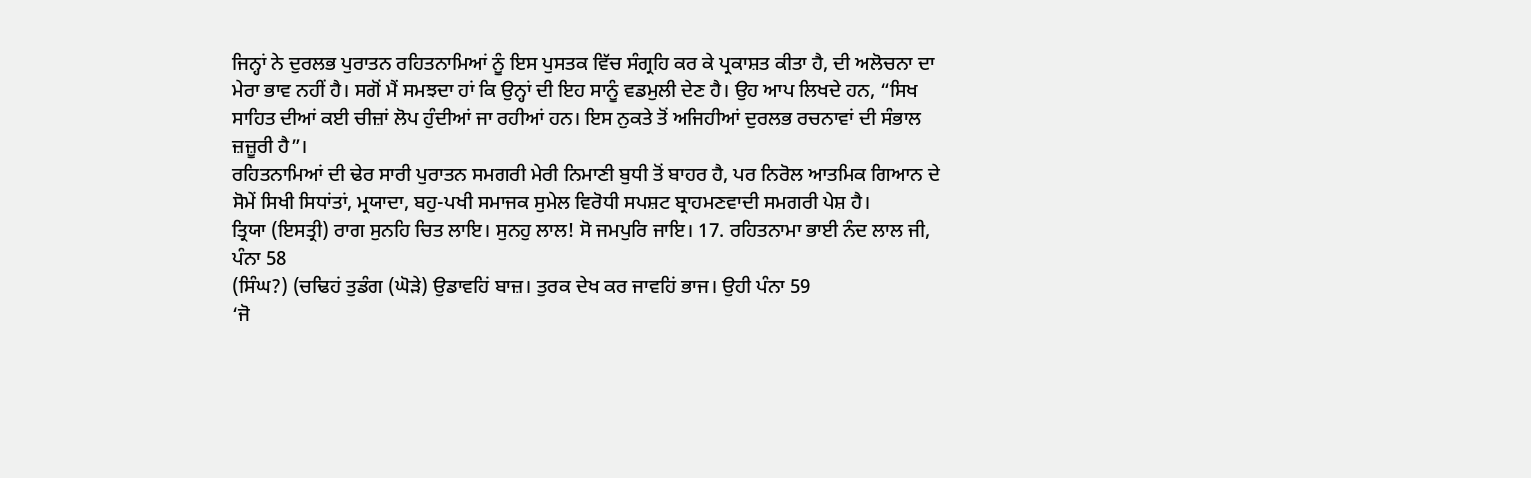ਜਿਨ੍ਹਾਂ ਨੇ ਦੁਰਲਭ ਪੁਰਾਤਨ ਰਹਿਤਨਾਮਿਆਂ ਨੂੰ ਇਸ ਪੁਸਤਕ ਵਿੱਚ ਸੰਗ੍ਰਹਿ ਕਰ ਕੇ ਪ੍ਰਕਾਸ਼ਤ ਕੀਤਾ ਹੈ, ਦੀ ਅਲੋਚਨਾ ਦਾ ਮੇਰਾ ਭਾਵ ਨਹੀਂ ਹੈ। ਸਗੋਂ ਮੈਂ ਸਮਝਦਾ ਹਾਂ ਕਿ ਉਨ੍ਹਾਂ ਦੀ ਇਹ ਸਾਨੂੰ ਵਡਮੁਲੀ ਦੇਣ ਹੈ। ਉਹ ਆਪ ਲਿਖਦੇ ਹਨ, “ਸਿਖ ਸਾਹਿਤ ਦੀਆਂ ਕਈ ਚੀਜ਼ਾਂ ਲੋਪ ਹੁੰਦੀਆਂ ਜਾ ਰਹੀਆਂ ਹਨ। ਇਸ ਨੁਕਤੇ ਤੋਂ ਅਜਿਹੀਆਂ ਦੁਰਲਭ ਰਚਨਾਵਾਂ ਦੀ ਸੰਭਾਲ ਜ਼ਜ਼ੂਰੀ ਹੈ”।
ਰਹਿਤਨਾਮਿਆਂ ਦੀ ਢੇਰ ਸਾਰੀ ਪੁਰਾਤਨ ਸਮਗਰੀ ਮੇਰੀ ਨਿਮਾਣੀ ਬੁਧੀ ਤੋਂ ਬਾਹਰ ਹੈ, ਪਰ ਨਿਰੋਲ ਆਤਮਿਕ ਗਿਆਨ ਦੇ ਸੋਮੇਂ ਸਿਖੀ ਸਿਧਾਂਤਾਂ, ਮ੍ਰਯਾਦਾ, ਬਹੁ-ਪਖੀ ਸਮਾਜਕ ਸੁਮੇਲ ਵਿਰੋਧੀ ਸਪਸ਼ਟ ਬ੍ਰਾਹਮਣਵਾਦੀ ਸਮਗਰੀ ਪੇਸ਼ ਹੈ।
ਤ੍ਰਿਯਾ (ਇਸਤ੍ਰੀ) ਰਾਗ ਸੁਨਹਿ ਚਿਤ ਲਾਇ। ਸੁਨਹੁ ਲਾਲ! ਸੋ ਜਮਪੁਰਿ ਜਾਇ। 17. ਰਹਿਤਨਾਮਾ ਭਾਈ ਨੰਦ ਲਾਲ ਜੀ, ਪੰਨਾ 58
(ਸਿੰਘ?) (ਚਢਿਹਂ ਤੁਡੰਗ (ਘੋੜੇ) ਉਡਾਵਹਿਂ ਬਾਜ਼। ਤੁਰਕ ਦੇਖ ਕਰ ਜਾਵਹਿਂ ਭਾਜ। ਉਹੀ ਪੰਨਾ 59
‘ਜੋ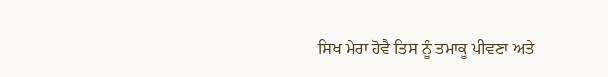ਸਿਖ ਮੇਰਾ ਹੋਵੈ ਤਿਸ ਨੂੰ ਤਮਾਕੂ ਪੀਵਣਾ ਅਤੇ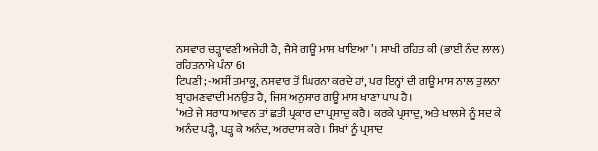ਨਸਵਾਰ ਚੜ੍ਹਾਵਣੀ ਅਜੇਹੀ ਹੈ, ਜੈਸੇ ਗਊ ਮਾਸ ਖਾਇਆ’। ਸਾਖੀ ਰਹਿਤ ਕੀ (ਭਾਈ ਨੰਦ ਲਾਲ) ਰਹਿਤਨਾਮੇ ਪੰਨਾ 61
ਟਿਪਣੀ; -ਅਸੀਂ ਤਮਾਕੂ, ਨਸਵਾਰ ਤੋਂ ਘਿਰਨਾ ਕਰਦੇ ਹਾਂ, ਪਰ ਇਨ੍ਹਾਂ ਦੀ ਗਊ ਮਾਸ ਨਾਲ ਤੁਲਨਾ ਬ੍ਰਾਹਮਣਵਾਦੀ ਮਨਉਤ ਹੈ, ਜਿਸ ਅਨੁਸਾਰ ਗਊ ਮਾਸ ਖਾਣਾ ਪਾਪ ਹੈ।
‘ਅਤੇ ਜੇ ਸਰਾਧ ਆਵਨ ਤਾਂ ਛਤੀ ਪ੍ਰਕਾਰ ਦਾ ਪ੍ਰਸਾਦੁ ਕਰੈ। ਕਰਕੇ ਪ੍ਰਸਾਦੁ, ਅਤੇ ਖਾਲਸੇ ਨੂੰ ਸਦ ਕੇ ਅਨੰਦ ਪੜ੍ਹੈ, ਪੜ੍ਹ ਕੇ ਅਨੰਦ, ਅਰਦਾਸ ਕਰੇ। ਸਿਖਾਂ ਨੂੰ ਪ੍ਰਸਾਦ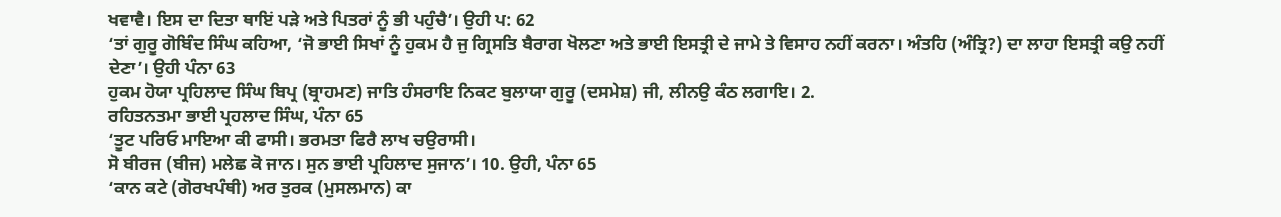ਖਵਾਵੈ। ਇਸ ਦਾ ਦਿਤਾ ਥਾਇਂ ਪੜੇ ਅਤੇ ਪਿਤਰਾਂ ਨੂੰ ਭੀ ਪਹੁੰਚੈ’। ਉਹੀ ਪ: 62
‘ਤਾਂ ਗੁਰੂ ਗੋਬਿੰਦ ਸਿੰਘ ਕਹਿਆ, ‘ਜੋ ਭਾਈ ਸਿਖਾਂ ਨੂੰ ਹੁਕਮ ਹੈ ਜੁ ਗ੍ਰਿਸਤਿ ਬੈਰਾਗ ਖੋਲਣਾ ਅਤੇ ਭਾਈ ਇਸਤ੍ਰੀ ਦੇ ਜਾਮੇ ਤੇ ਵਿਸਾਹ ਨਹੀਂ ਕਰਨਾ। ਅੰਤਹਿ (ਅੰਤ੍ਰਿ?) ਦਾ ਲਾਹਾ ਇਸਤ੍ਰੀ ਕਉ ਨਹੀਂ ਦੇਣਾ’। ਉਹੀ ਪੰਨਾ 63
ਹੁਕਮ ਹੋਯਾ ਪ੍ਰਹਿਲਾਦ ਸਿੰਘ ਬਿਪ੍ਰ (ਬ੍ਰਾਹਮਣ) ਜਾਤਿ ਹੰਸਰਾਇ ਨਿਕਟ ਬੁਲਾਯਾ ਗੁਰੂ (ਦਸਮੇਸ਼) ਜੀ, ਲੀਨਉ ਕੰਠ ਲਗਾਇ। 2.
ਰਹਿਤਨਤਮਾ ਭਾਈ ਪ੍ਰਹਲਾਦ ਸਿੰਘ, ਪੰਨਾ 65
‘ਤੂਟ ਪਰਿਓ ਮਾਇਆ ਕੀ ਫਾਸੀ। ਭਰਮਤਾ ਫਿਰੈ ਲਾਖ ਚਉਰਾਸੀ।
ਸੋ ਬੀਰਜ (ਬੀਜ) ਮਲੇਛ ਕੋ ਜਾਨ। ਸੁਨ ਭਾਈ ਪ੍ਰਹਿਲਾਦ ਸੁਜਾਨ’। 10. ਉਹੀ, ਪੰਨਾ 65
‘ਕਾਨ ਕਟੇ (ਗੋਰਖਪੰਥੀ) ਅਰ ਤੁਰਕ (ਮੁਸਲਮਾਨ) ਕਾ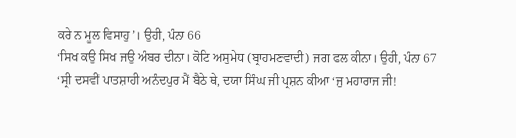ਕਰੇ ਨ ਮੂਲ ਵਿਸਾਹੁ’। ਉਹੀ, ਪੰਨਾ 66
‘ਸਿਖ ਕਉ ਸਿਖ ਜਉ ਅੰਬਰ ਦੀਨਾ। ਕੋਟਿ ਅਸੁਮੇਧ (ਬ੍ਰਾਹਮਣਵਾਦੀ) ਜਗ ਫਲ ਕੀਨਾ। ਉਹੀ, ਪੰਨਾ 67
‘ਸ੍ਰੀ ਦਸਵੀਂ ਪਾਤਸ਼ਾਹੀ ਅਨੰਦਪੁਰ ਮੈਂ ਬੈਠੇ ਥੇ, ਦਯਾ ਸਿੰਘ ਜੀ ਪ੍ਰਸ਼ਨ ਕੀਆ ‘ਜੁ ਮਹਾਰਾਜ ਜੀ!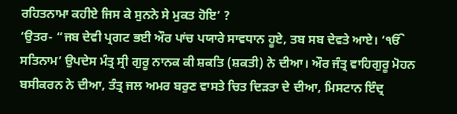ਰਹਿਤਨਾਮਾ ਕਹੀਏ ਜਿਸ ਕੇ ਸੁਨਨੇ ਸੇ ਮੁਕਤ ਹੋਇ’ ?
‘ਉਤਰ- “ਜਬ ਦੇਵੀ ਪ੍ਰਗਟ ਭਈ ਔਰ ਪਾਂਚ ਪਯਾਰੇ ਸਾਵਧਾਨ ਹੂਏ, ਤਬ ਸਬ ਦੇਵਤੇ ਆਏ। ‘ੴ ਸਤਿਨਾਮ’ ਉਪਦੇਸ ਮੰਤ੍ਰ ਸ੍ਰੀ ਗੁਰੂ ਨਾਨਕ ਕੀ ਸ਼ਕਤਿ (ਸ਼ਕਤੀ) ਨੇ ਦੀਆ। ਔਰ ਜੰਤ੍ਰ ਵਾਹਿਗੁਰੂ ਮੋਹਨ ਬਸੀਕਰਨ ਨੇ ਦੀਆ, ਤੰਤ੍ਰ ਜਲ ਅਮਰ ਬਰੁਣ ਵਾਸਤੇ ਚਿਤ ਦਿੜਤਾ ਦੇ ਦੀਆ, ਮਿਸਟਾਨ ਇੰਦ੍ਰ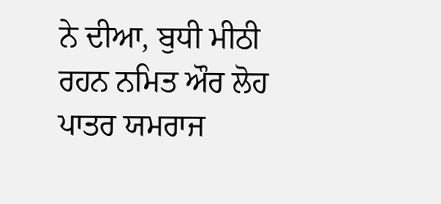ਨੇ ਦੀਆ, ਬੁਧੀ ਮੀਠੀ ਰਹਨ ਨਮਿਤ ਔਰ ਲੋਹ ਪਾਤਰ ਯਮਰਾਜ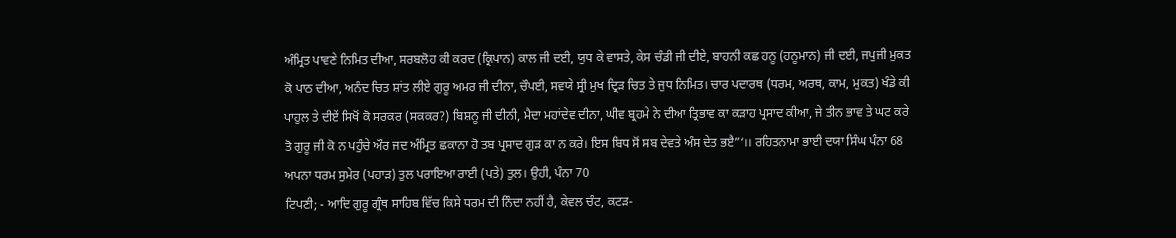ਅੰਮ੍ਰਿਤ ਪਾਵਣੇ ਨਿਮਿਤ ਦੀਆ, ਸਰਬਲੋਹ ਕੀ ਕਰਦ (ਕ੍ਰਿਪਾਨ) ਕਾਲ ਜੀ ਦਈ, ਯੁਧ ਕੇ ਵਾਸਤੇ, ਕੇਸ ਚੰਡੀ ਜੀ ਦੀਏ, ਬਾਹਨੀ ਕਛ ਹਨੂ (ਹਨੂਮਾਨ) ਜੀ ਦਈ, ਜਪੁਜੀ ਮੁਕਤ ਕੋ ਪਾਠ ਦੀਆ, ਅਨੰਦ ਚਿਤ ਸ਼ਾਂਤ ਲੀਏ ਗੁਰੂ ਅਮਰ ਜੀ ਦੀਨਾ, ਚੌਪਈ, ਸਵਯੇ ਸ੍ਰੀ ਮੁਖ ਦ੍ਰਿੜ ਚਿਤ ਤੇ ਜੁਧ ਨਿਮਿਤ। ਚਾਰ ਪਦਾਰਥ (ਧਰਮ, ਅਰਥ, ਕਾਮ, ਮੁਕਤ) ਖੰਡੇ ਕੀ ਪਾਹੁਲ ਤੇ ਦੀਏਂ ਸਿਖੋਂ ਕੋ ਸਰਕਰ (ਸਕਕਰ?) ਬਿਸ਼ਨੂ ਜੀ ਦੀਨੀ, ਮੈਦਾ ਮਹਾਂਦੇਵ ਦੀਨਾ, ਘੀਵ ਬ੍ਰਹਮੇ ਨੇ ਦੀਆ ਤ੍ਰਿਭਾਵ ਕਾ ਕੜਾਹ ਪ੍ਰਸਾਦ ਕੀਆ, ਜੇ ਤੀਨ ਭਾਵ ਤੇ ਘਟ ਕਰੇ ਤੋ ਗੁਰੂ ਜੀ ਕੋ ਨ ਪਹੁੰਚੇ ਔਰ ਜਦ ਅੰਮ੍ਰਿਤ ਛਕਾਨਾ ਹੋ ਤਬ ਪ੍ਰਸਾਦ ਗੁੜ ਕਾ ਨ ਕਰੇ। ਇਸ ਬਿਧ ਸੋਂ ਸਬ ਦੇਵਤੇ ਅੰਸ ਦੇਤ ਭੲੈ”‘।। ਰਹਿਤਨਾਮਾ ਭਾਈ ਦਯਾ ਸਿੰਘ ਪੰਨਾ 68
ਅਪਨਾ ਧਰਮ ਸੁਮੇਰ (ਪਹਾੜ) ਤੁਲ ਪਰਾਇਆ ਰਾਈ (ਪਤੇ) ਤੁਲ। ਉਹੀ, ਪੰਨਾ 70
ਟਿਪਣੀ; - ਆਦਿ ਗੁਰੂ ਗ੍ਰੰਥ ਸਾਹਿਬ ਵਿੱਚ ਕਿਸੇ ਧਰਮ ਦੀ ਨਿੰਦਾ ਨਹੀਂ ਹੈ, ਕੇਵਲ ਚੰਟ, ਕਟੜ-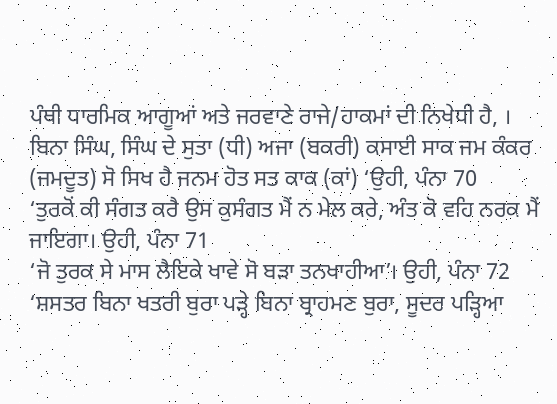ਪੰਥੀ ਧਾਰਮਿਕ ਆਗੂਆਂ ਅਤੇ ਜਰਵਾਣੇ ਰਾਜੇ/ਹਾਕਮਾਂ ਦੀ ਨਿਖੇਧੀ ਹੈ, ।
ਬਿਨਾ ਸਿੰਘ, ਸਿੰਘ ਦੇ ਸੁਤਾ (ਧੀ) ਅਜਾ (ਬਕਰੀ) ਕਸਾਈ ਸਾਕ ਜਮ ਕੰਕਰ (ਜਮਦੂਤ) ਸੋ ਸਿਖ ਹੈ ਜਨਮ ਹੋਤ ਸਤ ਕਾਕ (ਕਾਂ) ‘ਉਹੀ, ਪੰਨਾ 70
‘ਤੁਰਕੋਂ ਕੀ ਸੰਗਤ ਕਰੈ ਉਸ ਕੁਸੰਗਤ ਮੈਂ ਨ ਮੇਲ ਕਰੇ, ਅੰਤ ਕੋ ਵਹਿ ਨਰਕ ਮੈਂ ਜਾਇਗਾ। ਉਹੀ, ਪੰਨਾ 71
‘ਜੋ ਤੁਰਕ ਸੇ ਮਾਸ ਲੈਇਕੇ ਖਾਵੇ ਸੋ ਬੜਾ ਤਨਖਾਹੀਆ’। ਉਹੀ, ਪੰਨਾ 72
‘ਸ਼ਸਤਰ ਬਿਨਾ ਖਤਰੀ ਬੁਰਾ ਪੜ੍ਹੇ ਬਿਨਾ ਬ੍ਰਾਹਮਣ ਬੁਰਾ, ਸੂਦਰ ਪੜ੍ਹਿਆ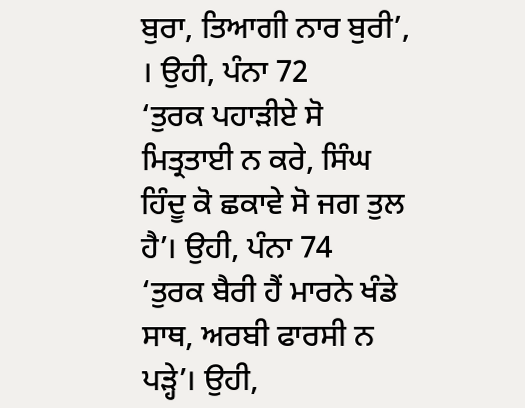ਬੁਰਾ, ਤਿਆਗੀ ਨਾਰ ਬੁਰੀ’, । ਉਹੀ, ਪੰਨਾ 72
‘ਤੁਰਕ ਪਹਾੜੀਏ ਸੋ ਮਿਤ੍ਰਤਾਈ ਨ ਕਰੇ, ਸਿੰਘ ਹਿੰਦੂ ਕੋ ਛਕਾਵੇ ਸੋ ਜਗ ਤੁਲ ਹੈ’। ਉਹੀ, ਪੰਨਾ 74
‘ਤੁਰਕ ਬੈਰੀ ਹੈਂ ਮਾਰਨੇ ਖੰਡੇ ਸਾਥ, ਅਰਬੀ ਫਾਰਸੀ ਨ ਪੜ੍ਹੇ’। ਉਹੀ,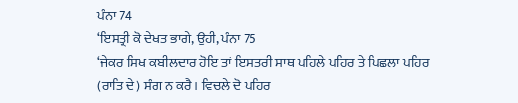ਪੰਨਾ 74
‘ਇਸਤ੍ਰੀ ਕੋ ਦੇਖਤ ਭਾਗੇ, ਉਹੀ, ਪੰਨਾ 75
‘ਜੇਕਰ ਸਿਖ ਕਬੀਲਦਾਰ ਹੋਇ ਤਾਂ ਇਸਤਰੀ ਸਾਥ ਪਹਿਲੇ ਪਹਿਰ ਤੇ ਪਿਛਲਾ ਪਹਿਰ (ਰਾਤਿ ਦੇ) ਸੰਗ ਨ ਕਰੈ। ਵਿਚਲੇ ਦੋ ਪਹਿਰ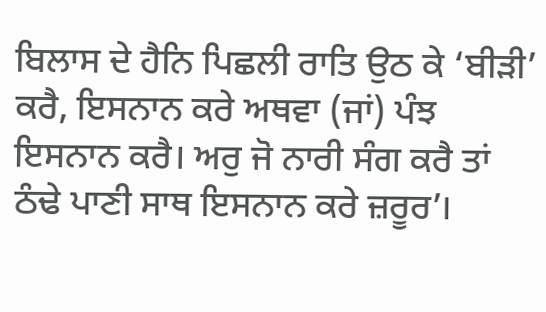ਬਿਲਾਸ ਦੇ ਹੈਨਿ ਪਿਛਲੀ ਰਾਤਿ ਉਠ ਕੇ ‘ਬੀੜੀ’ ਕਰੈ, ਇਸਨਾਨ ਕਰੇ ਅਥਵਾ (ਜਾਂ) ਪੰਝ ਇਸਨਾਨ ਕਰੈ। ਅਰੁ ਜੋ ਨਾਰੀ ਸੰਗ ਕਰੈ ਤਾਂ ਠੰਢੇ ਪਾਣੀ ਸਾਥ ਇਸਨਾਨ ਕਰੇ ਜ਼ਰੂਰ’।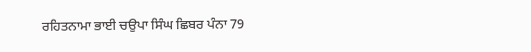ਰਹਿਤਨਾਮਾ ਭਾਈ ਚਉਪਾ ਸਿੰਘ ਛਿਬਰ ਪੰਨਾ 79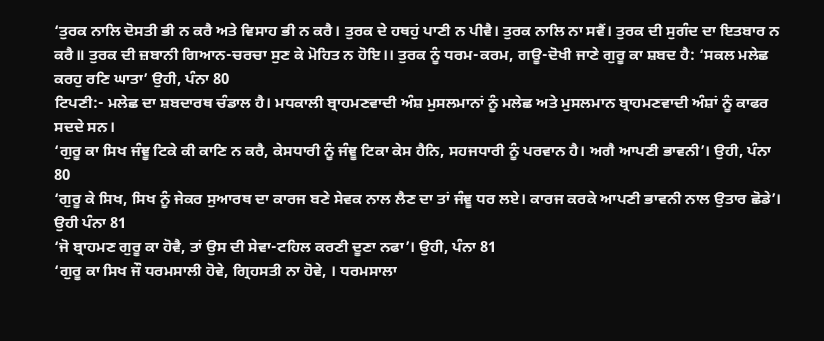‘ਤੁਰਕ ਨਾਲਿ ਦੋਸਤੀ ਭੀ ਨ ਕਰੈ ਅਤੇ ਵਿਸਾਹ ਭੀ ਨ ਕਰੈ। ਤੁਰਕ ਦੇ ਹਥਹੁਂ ਪਾਣੀ ਨ ਪੀਵੈ। ਤੁਰਕ ਨਾਲਿ ਨਾ ਸਵੈਂ। ਤੁਰਕ ਦੀ ਸੁਗੰਦ ਦਾ ਇਤਬਾਰ ਨ ਕਰੈ॥ ਤੁਰਕ ਦੀ ਜ਼ਬਾਨੀ ਗਿਆਨ-ਚਰਚਾ ਸੁਣ ਕੇ ਮੋਹਿਤ ਨ ਹੋਇ।। ਤੁਰਕ ਨੂੰ ਧਰਮ-ਕਰਮ, ਗਊ-ਦੋਖੀ ਜਾਣੇ ਗੁਰੂ ਕਾ ਸ਼ਬਦ ਹੈ: ‘ਸਕਲ ਮਲੇਛ ਕਰਹੁ ਰਣਿ ਘਾਤਾ’ ਉਹੀ, ਪੰਨਾ 80
ਟਿਪਣੀ:- ਮਲੇਛ ਦਾ ਸ਼ਬਦਾਰਥ ਚੰਡਾਲ ਹੈ। ਮਧਕਾਲੀ ਬ੍ਰਾਹਮਣਵਾਦੀ ਅੰਸ਼ ਮੁਸਲਮਾਨਾਂ ਨੂੰ ਮਲੇਛ ਅਤੇ ਮੁਸਲਮਾਨ ਬ੍ਰਾਹਮਣਵਾਦੀ ਅੰਸ਼ਾਂ ਨੂੰ ਕਾਫਰ ਸਦਦੇ ਸਨ।
‘ਗੁਰੂ ਕਾ ਸਿਖ ਜੰਞੂ ਟਿਕੇ ਕੀ ਕਾਣਿ ਨ ਕਰੈ, ਕੇਸਧਾਰੀ ਨੂੰ ਜੰਞੂ ਟਿਕਾ ਕੇਸ ਹੈਨਿ, ਸਹਜਧਾਰੀ ਨੂੰ ਪਰਵਾਨ ਹੈ। ਅਗੈ ਆਪਣੀ ਭਾਵਨੀ’। ਉਹੀ, ਪੰਨਾ 80
‘ਗੁਰੂ ਕੇ ਸਿਖ, ਸਿਖ ਨੂੰ ਜੇਕਰ ਸੁਆਰਥ ਦਾ ਕਾਰਜ ਬਣੇ ਸੇਵਕ ਨਾਲ ਲੈਣ ਦਾ ਤਾਂ ਜੰਞੂ ਧਰ ਲਏ। ਕਾਰਜ ਕਰਕੇ ਆਪਣੀ ਭਾਵਨੀ ਨਾਲ ਉਤਾਰ ਛੋਡੇ’। ਉਹੀ ਪੰਨਾ 81
‘ਜੋ ਬ੍ਰਾਹਮਣ ਗੁਰੂ ਕਾ ਹੋਵੈ, ਤਾਂ ਉਸ ਦੀ ਸੇਵਾ-ਟਹਿਲ ਕਰਣੀ ਦੂਣਾ ਨਫਾ’। ਉਹੀ, ਪੰਨਾ 81
‘ਗੁਰੂ ਕਾ ਸਿਖ ਜੌ ਧਰਮਸਾਲੀ ਹੋਵੇ, ਗ੍ਰਿਹਸਤੀ ਨਾ ਹੋਵੇ, । ਧਰਮਸਾਲਾ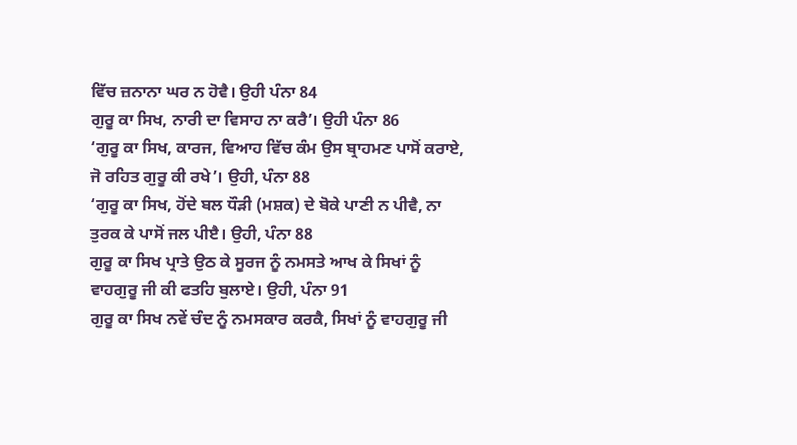ਵਿੱਚ ਜ਼ਨਾਨਾ ਘਰ ਨ ਹੋਵੈ। ਉਹੀ ਪੰਨਾ 84
ਗੁਰੂ ਕਾ ਸਿਖ, ਨਾਰੀ ਦਾ ਵਿਸਾਹ ਨਾ ਕਰੈ’। ਉਹੀ ਪੰਨਾ 86
‘ਗੁਰੂ ਕਾ ਸਿਖ, ਕਾਰਜ, ਵਿਆਹ ਵਿੱਚ ਕੰਮ ਉਸ ਬ੍ਰਾਹਮਣ ਪਾਸੋਂ ਕਰਾਏ, ਜੋ ਰਹਿਤ ਗੁਰੂ ਕੀ ਰਖੇ’। ਉਹੀ, ਪੰਨਾ 88
‘ਗੁਰੂ ਕਾ ਸਿਖ, ਹੋਂਦੇ ਬਲ ਧੌੜੀ (ਮਸ਼ਕ) ਦੇ ਬੋਕੇ ਪਾਣੀ ਨ ਪੀਵੈ, ਨਾ ਤੁਰਕ ਕੇ ਪਾਸੋਂ ਜਲ ਪੀੲੈ। ਉਹੀ, ਪੰਨਾ 88
ਗੁਰੂ ਕਾ ਸਿਖ ਪ੍ਰਾਤੇ ਉਠ ਕੇ ਸੂਰਜ ਨੂੰ ਨਮਸਤੇ ਆਖ ਕੇ ਸਿਖਾਂ ਨੂੰ ਵਾਹਗੁਰੂ ਜੀ ਕੀ ਫਤਹਿ ਬੁਲਾਏ। ਉਹੀ, ਪੰਨਾ 91
ਗੁਰੂ ਕਾ ਸਿਖ ਨਵੇਂ ਚੰਦ ਨੂੰ ਨਮਸਕਾਰ ਕਰਕੈ, ਸਿਖਾਂ ਨੂੰ ਵਾਹਗੁਰੂ ਜੀ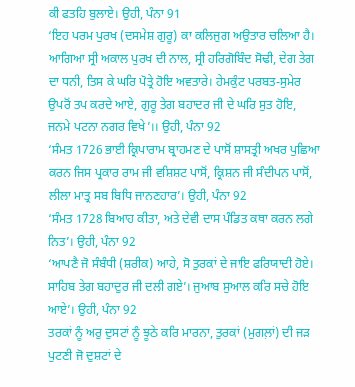ਕੀ ਫਤਹਿ ਬੁਲਾਏ। ਉਹੀ, ਪੰਨਾ 91
‘ਇਹ ਪਰਮ ਪੁਰਖ (ਦਸਮੇਸ਼ ਗੁਰੂ) ਕਾ ਕਲਿਜੁਗ ਅਉਤਾਰ ਚਲਿਆ ਹੈ। ਆਗਿਆ ਸ੍ਰੀ ਅਕਾਲ ਪੁਰਖ ਦੀ ਨਾਲ, ਸ੍ਰੀ ਹਰਿਗੋਬਿੰਦ ਸੋਢੀ, ਦੇਗ ਤੇਗ ਦਾ ਧਨੀ, ਤਿਸ ਕੇ ਘਰਿ ਪੋਤ੍ਰੇ ਹੋਇ ਅਵਤਾਰੇ। ਹੇਮਕੁੰਟ ਪਰਬਤ-ਸੁਮੇਰ ਉਪਰੋਂ ਤਪ ਕਰਦੇ ਆਏ, ਗੁਰੂ ਤੇਗ ਬਹਾਦਰ ਜੀ ਦੇ ਘਰਿ ਸੁਤ ਹੋਇ, ਜਨਮੇ ਪਟਨਾ ਨਗਰ ਵਿਖੇ’।। ਉਹੀ, ਪੰਨਾ 92
‘ਸੰਮਤ 1726 ਭਾਈ ਕ੍ਰਿਪਾਰਾਮ ਬ੍ਰਾਹਮਣ ਦੇ ਪਾਸੋਂ ਸ਼ਾਸਤ੍ਰੀ ਅਖਰ ਪੁਛਿਆ ਕਰਨ ਜਿਸ ਪ੍ਰਕਾਰ ਰਾਮ ਜੀ ਵਸ਼ਿਸ਼ਟ ਪਾਸੋਂ, ਕ੍ਰਿਸ਼ਨ ਜੀ ਸੰਦੀਪਨ ਪਾਸੋਂ, ਲੀਲਾ ਮਾਤ੍ਰ ਸਬ ਬਿਧਿ ਜਾਨਣਹਾਰ’। ਉਹੀ, ਪੰਨਾ 92
‘ਸੰਮਤ 1728 ਬਿਆਹ ਕੀਤਾ, ਅਤੇ ਦੇਵੀ ਦਾਸ ਪੰਡਿਤ ਕਥਾ ਕਰਨ ਲਗੇ ਨਿਤ’। ਉਹੀ, ਪੰਨਾ 92
‘ਆਪਣੈ ਜੋ ਸੰਬੰਧੀ (ਸ਼ਰੀਕ) ਆਹੇ, ਸੋ ਤੁਰਕਾਂ ਦੇ ਜਾਇ ਫਰਿਯਾਦੀ ਹੋਏ। ਸਾਹਿਬ ਤੇਗ ਬਹਾਦੁਰ ਜੀ ਦਲੀ ਗਏ’। ਜੁਆਬ ਸੁਆਲ ਕਰਿ ਸਚੇ ਹੋਇ ਆਏ’। ਉਹੀ, ਪੰਨਾ 92
ਤਰਕਾਂ ਨੂੰ ਅਰੁ ਦੁਸਟਾਂ ਨੂੰ ਝੂਠੇ ਕਰਿ ਮਾਰਨਾ, ਤੁਰਕਾਂ (ਮੁਗਲ਼ਾਂ) ਦੀ ਜੜ ਪੁਟਣੀ ਜੋ ਦੁਸ਼ਟਾਂ ਦੇ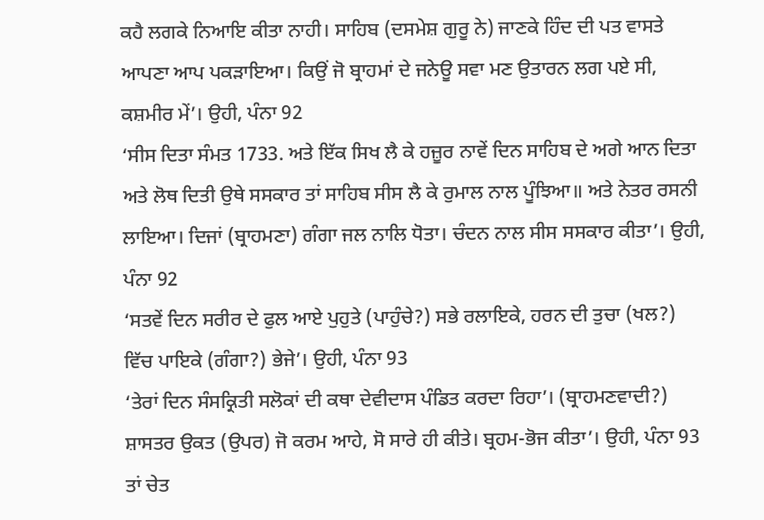ਕਹੈ ਲਗਕੇ ਨਿਆਇ ਕੀਤਾ ਨਾਹੀ। ਸਾਹਿਬ (ਦਸਮੇਸ਼ ਗੁਰੂ ਨੇ) ਜਾਣਕੇ ਹਿੰਦ ਦੀ ਪਤ ਵਾਸਤੇ ਆਪਣਾ ਆਪ ਪਕੜਾਇਆ। ਕਿਉਂ ਜੋ ਬ੍ਰਾਹਮਾਂ ਦੇ ਜਨੇਊ ਸਵਾ ਮਣ ਉਤਾਰਨ ਲਗ ਪਏ ਸੀ, ਕਸ਼ਮੀਰ ਮੇਂ’। ਉਹੀ, ਪੰਨਾ 92
‘ਸੀਸ ਦਿਤਾ ਸੰਮਤ 1733. ਅਤੇ ਇੱਕ ਸਿਖ ਲੈ ਕੇ ਹਜ਼ੂਰ ਨਾਵੇਂ ਦਿਨ ਸਾਹਿਬ ਦੇ ਅਗੇ ਆਨ ਦਿਤਾ ਅਤੇ ਲੋਥ ਦਿਤੀ ਉਥੇ ਸਸਕਾਰ ਤਾਂ ਸਾਹਿਬ ਸੀਸ ਲੈ ਕੇ ਰੁਮਾਲ ਨਾਲ ਪੂੰਝਿਆ॥ ਅਤੇ ਨੇਤਰ ਰਸਨੀ ਲਾਇਆ। ਦਿਜਾਂ (ਬ੍ਰਾਹਮਣਾ) ਗੰਗਾ ਜਲ ਨਾਲਿ ਧੋਤਾ। ਚੰਦਨ ਨਾਲ ਸੀਸ ਸਸਕਾਰ ਕੀਤਾ’। ਉਹੀ, ਪੰਨਾ 92
‘ਸਤਵੇਂ ਦਿਨ ਸਰੀਰ ਦੇ ਫੁਲ ਆਏ ਪੁਹੁਤੇ (ਪਾਹੁੰਚੇ?) ਸਭੇ ਰਲਾਇਕੇ, ਹਰਨ ਦੀ ਤੁਚਾ (ਖਲ?) ਵਿੱਚ ਪਾਇਕੇ (ਗੰਗਾ?) ਭੇਜੇ’। ਉਹੀ, ਪੰਨਾ 93
‘ਤੇਰਾਂ ਦਿਨ ਸੰਸਕ੍ਰਿਤੀ ਸਲੋਕਾਂ ਦੀ ਕਥਾ ਦੇਵੀਦਾਸ ਪੰਡਿਤ ਕਰਦਾ ਰਿਹਾ’। (ਬ੍ਰਾਹਮਣਵਾਦੀ?) ਸ਼ਾਸਤਰ ਉਕਤ (ਉਪਰ) ਜੋ ਕਰਮ ਆਹੇ, ਸੋ ਸਾਰੇ ਹੀ ਕੀਤੇ। ਬ੍ਰਹਮ-ਭੋਜ ਕੀਤਾ’। ਉਹੀ, ਪੰਨਾ 93
ਤਾਂ ਚੇਤ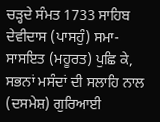ਚੜ੍ਹਦੇ ਸੰਮਤ 1733 ਸਾਹਿਬ ਦੇਵੀਦਾਸ (ਪਾਸਹੁੰ) ਸਮਾ-ਸਾਸਇਤ (ਮਹੂਰਤ) ਪੁਛਿ ਕੇ, ਸਭਨਾਂ ਮਸੰਦਾਂ ਦੀ ਸਲਾਹਿ ਨਾਲ (ਦਸਮੇਸ਼) ਗੁਰਿਆਈ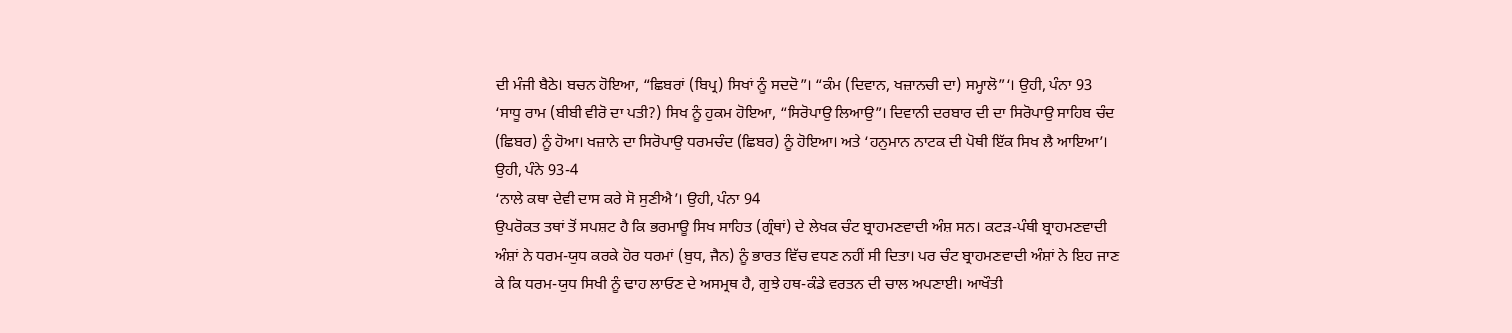ਦੀ ਮੰਜੀ ਬੈਠੇ। ਬਚਨ ਹੋਇਆ, “ਛਿਬਰਾਂ (ਬਿਪ੍ਰ) ਸਿਖਾਂ ਨੂੰ ਸਦਦੋ”। “ਕੰਮ (ਦਿਵਾਨ, ਖਜ਼ਾਨਚੀ ਦਾ) ਸਮ੍ਹਾਲੋ”‘। ਉਹੀ, ਪੰਨਾ 93
‘ਸਾਧੂ ਰਾਮ (ਬੀਬੀ ਵੀਰੋ ਦਾ ਪਤੀ?) ਸਿਖ ਨੂੰ ਹੁਕਮ ਹੋਇਆ, “ਸਿਰੋਪਾਉ ਲਿਆਉ”। ਦਿਵਾਨੀ ਦਰਬਾਰ ਦੀ ਦਾ ਸਿਰੋਪਾਉ ਸਾਹਿਬ ਚੰਦ (ਛਿਬਰ) ਨੂੰ ਹੋਆ। ਖਜ਼ਾਨੇ ਦਾ ਸਿਰੋਪਾਉ ਧਰਮਚੰਦ (ਛਿਬਰ) ਨੂੰ ਹੋਇਆ। ਅਤੇ ‘ਹਨੁਮਾਨ ਨਾਟਕ ਦੀ ਪੋਥੀ ਇੱਕ ਸਿਖ ਲੈ ਆਇਆ’। ਉਹੀ, ਪੰਨੇ 93-4
‘ਨਾਲੇ ਕਥਾ ਦੇਵੀ ਦਾਸ ਕਰੇ ਸੋ ਸੁਣੀਐ’। ਉਹੀ, ਪੰਨਾ 94
ਉਪਰੋਕਤ ਤਥਾਂ ਤੋਂ ਸਪਸ਼ਟ ਹੈ ਕਿ ਭਰਮਾਊ ਸਿਖ ਸਾਹਿਤ (ਗ੍ਰੰਥਾਂ) ਦੇ ਲੇਖਕ ਚੰਟ ਬ੍ਰਾਹਮਣਵਾਦੀ ਅੰਸ਼ ਸਨ। ਕਟੜ-ਪੰਥੀ ਬ੍ਰਾਹਮਣਵਾਦੀ ਅੰਸ਼ਾਂ ਨੇ ਧਰਮ-ਯੁਧ ਕਰਕੇ ਹੋਰ ਧਰਮਾਂ (ਬੁਧ, ਜੈਨ) ਨੂੰ ਭਾਰਤ ਵਿੱਚ ਵਧਣ ਨਹੀਂ ਸੀ ਦਿਤਾ। ਪਰ ਚੰਟ ਬ੍ਰਾਹਮਣਵਾਦੀ ਅੰਸ਼ਾਂ ਨੇ ਇਹ ਜਾਣ ਕੇ ਕਿ ਧਰਮ-ਯੁਧ ਸਿਖੀ ਨੂੰ ਢਾਹ ਲਾਓਣ ਦੇ ਅਸਮ੍ਰਥ ਹੈ, ਗੁਝੇ ਹਥ-ਕੰਡੇ ਵਰਤਨ ਦੀ ਚਾਲ ਅਪਣਾਈ। ਆਖੌਤੀ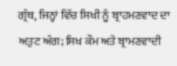ਗ੍ਰੰਥ, ਜਿਨ੍ਹਾਂ ਵਿੱਚ ਸਿਖੀ ਨੂੰ ਬ੍ਰਾਹਮਣਵਾਦ ਦਾ ਅਤੁਟ ਅੰਗ; ਸਿਖ ਕੌਮ ਅਤੇ ਬ੍ਰਾਮਣਵਾਦੀ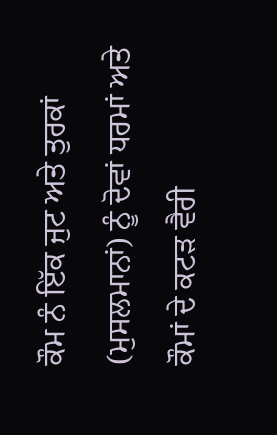ਕੌਮ ਨੰ ਇੱਕ ਜੁਟ ਅਤੇ ਤੁਰਕਾਂ (ਮੁਸਲਮਾਨਾਂ) ਨੂੰ ਦੋਵਾਂ ਧਰਮਾਂ ਅਤੇ ਕੌਮਾਂ ਦੇ ਕਟੜ ਵੈਰੀ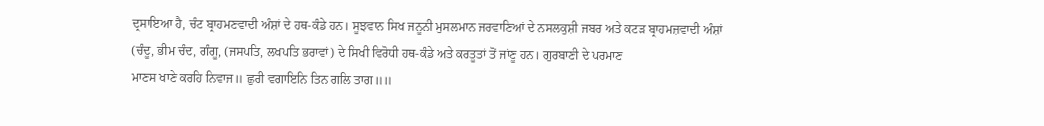ਦ੍ਰਸਾਇਆ ਹੈ, ਚੰਟ ਬ੍ਰਾਹਮਣਵਾਦੀ ਅੰਸ਼ਾਂ ਦੇ ਹਥ-ਕੰਡੇ ਹਨ। ਸੂਝਵਾਨ ਸਿਖ ਜਨੂਨੀ ਮੁਸਲਮਾਨ ਜਰਵਾਣਿਆਂ ਦੇ ਨਸਲਕੁਸ਼ੀ ਜਬਰ ਅਤੇ ਕਟੜ ਬ੍ਰਾਹਮਜ਼ਵਾਦੀ ਅੰਸ਼ਾਂ (ਚੰਦੂ, ਭੀਮ ਚੰਦ, ਗੰਗੂ, (ਜਸਪਤਿ, ਲਖਪਤਿ ਭਰਾਵਾਂ) ਦੇ ਸਿਖੀ ਵਿਰੋਧੀ ਹਥ-ਕੰਡੇ ਅਤੇ ਕਰਤੂਤਾਂ ਤੋਂ ਜਾਂਣੂ ਹਨ। ਗੁਰਬਾਣੀ ਦੇ ਪਰਮਾਣ
ਮਾਣਸ ਖਾਣੇ ਕਰਹਿ ਨਿਵਾਜ॥ ਛੁਰੀ ਵਗਾਇਨਿ ਤਿਨ ਗਲਿ ਤਾਗ॥॥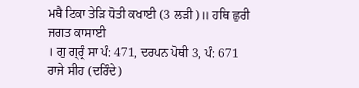ਮਥੈ ਟਿਕਾ ਤੇੜਿ ਧੋਤੀ ਕਖਾਈ (3 ਲੜੀ)॥ ਹਥਿ ਛੁਰੀ ਜਗਤ ਕਾਸਾਈ
। ਗੁ ਗ੍ਰ੍ਰੰ ਸਾ ਪੰ: 471, ਦਰਪਨ ਪੋਥੀ 3, ਪੰ: 671
ਰਾਜੇ ਸੀਹ (ਦਰਿੰਦੇ)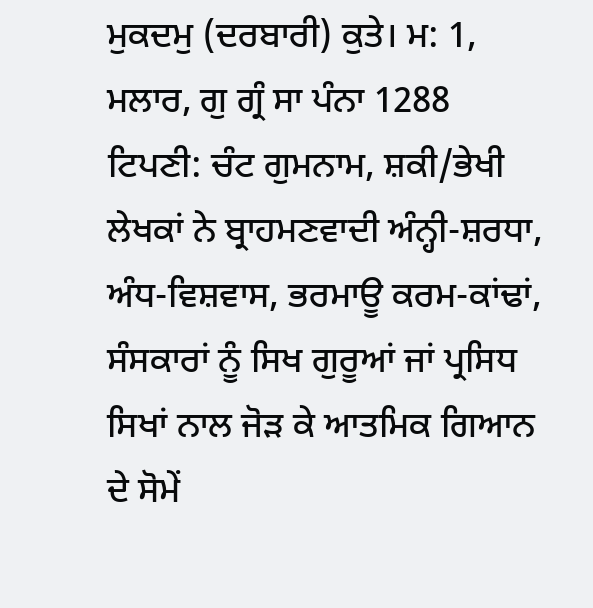ਮੁਕਦਮੁ (ਦਰਬਾਰੀ) ਕੁਤੇ। ਮ: 1, ਮਲਾਰ, ਗੁ ਗ੍ਰੰ ਸਾ ਪੰਨਾ 1288
ਟਿਪਣੀ: ਚੰਟ ਗੁਮਨਾਮ, ਸ਼ਕੀ/ਭੇਖੀ ਲੇਖਕਾਂ ਨੇ ਬ੍ਰਾਹਮਣਵਾਦੀ ਅੰਨ੍ਹੀ-ਸ਼ਰਧਾ, ਅੰਧ-ਵਿਸ਼ਵਾਸ, ਭਰਮਾਊ ਕਰਮ-ਕਾਂਢਾਂ, ਸੰਸਕਾਰਾਂ ਨੂੰ ਸਿਖ ਗੁਰੂਆਂ ਜਾਂ ਪ੍ਰਸਿਧ ਸਿਖਾਂ ਨਾਲ ਜੋੜ ਕੇ ਆਤਮਿਕ ਗਿਆਨ ਦੇ ਸੋਮੇਂ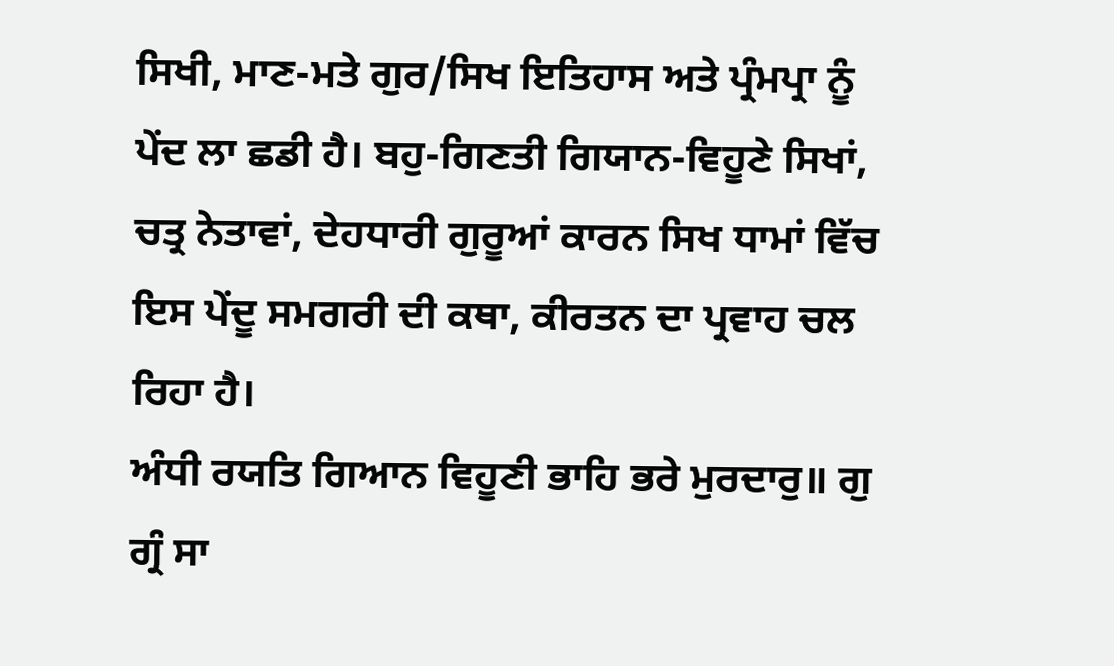ਸਿਖੀ, ਮਾਣ-ਮਤੇ ਗੁਰ/ਸਿਖ ਇਤਿਹਾਸ ਅਤੇ ਪ੍ਰੰਮਪ੍ਰਾ ਨੂੰ ਪੇਂਦ ਲਾ ਛਡੀ ਹੈ। ਬਹੁ-ਗਿਣਤੀ ਗਿਯਾਨ-ਵਿਹੂਣੇ ਸਿਖਾਂ, ਚਤ੍ਰ ਨੇਤਾਵਾਂ, ਦੇਹਧਾਰੀ ਗੁਰੂਆਂ ਕਾਰਨ ਸਿਖ ਧਾਮਾਂ ਵਿੱਚ ਇਸ ਪੇਂਦੂ ਸਮਗਰੀ ਦੀ ਕਥਾ, ਕੀਰਤਨ ਦਾ ਪ੍ਰਵਾਹ ਚਲ ਰਿਹਾ ਹੈ।
ਅੰਧੀ ਰਯਤਿ ਗਿਆਨ ਵਿਹੂਣੀ ਭਾਹਿ ਭਰੇ ਮੁਰਦਾਰੁ॥ ਗੁ ਗ੍ਰੰ ਸਾ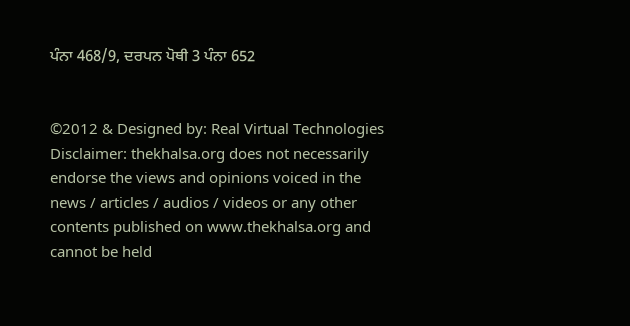ਪੰਨਾ 468/9, ਦਰਪਨ ਪੋਥੀ 3 ਪੰਨਾ 652


©2012 & Designed by: Real Virtual Technologies
Disclaimer: thekhalsa.org does not necessarily endorse the views and opinions voiced in the news / articles / audios / videos or any other contents published on www.thekhalsa.org and cannot be held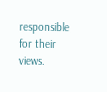responsible for their views.